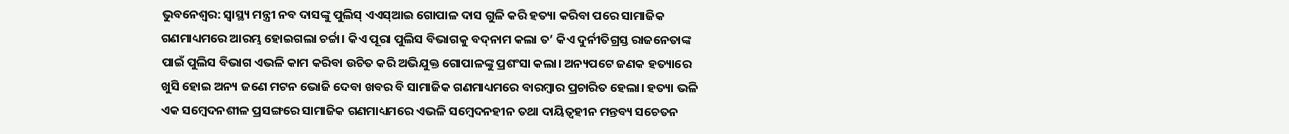ଭୁବନେଶ୍ବର: ସ୍ବାସ୍ଥ୍ୟ ମନ୍ତ୍ରୀ ନବ ଦାସଙ୍କୁ ପୁଲିସ୍‌ ଏଏସ୍‌ଆଇ ଗୋପାଳ ଦାସ ଗୁଳି କରି ହତ୍ୟା କରିବା ପରେ ସାମାଜିକ ଗଣମାଧ୍ୟମରେ ଆରମ୍ଭ ହୋଇଗଲା ଚର୍ଚ୍ଚା। କିଏ ପୂରା ପୁଲିସ ବିଭାଗକୁ ବଦ୍‌ନାମ କଲା ତ’ କିଏ ଦୁର୍ନୀତିଗ୍ରସ୍ତ ରାଜନେତାଙ୍କ ପାଇଁ ପୁଲିସ ବିଭାଗ ଏଭଳି କାମ କରିବା‌ ଉଚିତ କରି ‌ଅଭିଯୁକ୍ତ ଗୋପାଳଙ୍କୁ ପ୍ରଶଂସା କଲା। ଅନ୍ୟପଟେ ଜଣକ ହତ୍ୟାରେ ଖୁସି ହୋଇ ଅନ୍ୟ ଜଣେ ମଟନ ଭୋଜି ଦେବା ଖବର ବି ସାମାଜିକ ଗଣମାଧ୍ୟମରେ ବାରମ୍ବାର ପ୍ରଚାରିତ ହେଲା। ହତ୍ୟା ଭଳି ଏକ ସମ୍ବେଦନଶୀଳ ପ୍ରସଙ୍ଗରେ ସାମାଜିକ ଗଣମାଧ୍ୟମରେ ଏଭଳି ସମ୍ବେଦନହୀନ ତଥା ଦାୟିତ୍ବହୀନ ମନ୍ତବ୍ୟ ସଚେତନ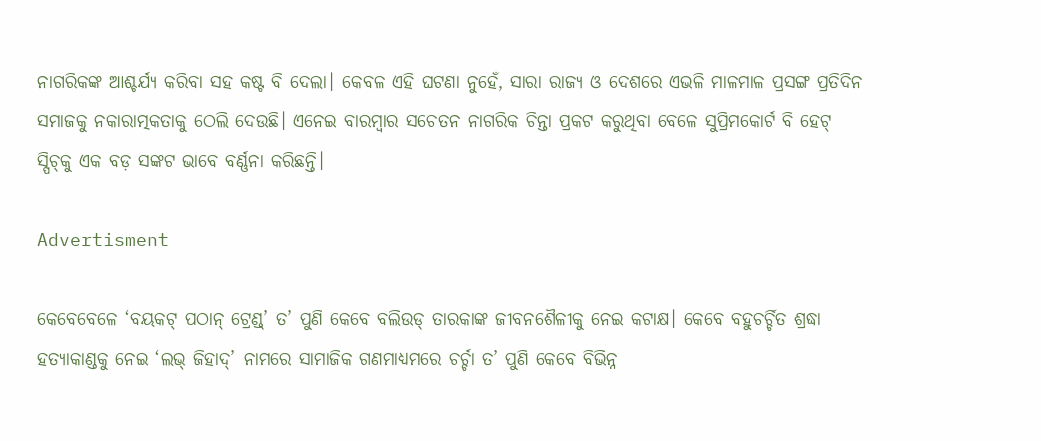ନାଗରିକଙ୍କ ଆଶ୍ଚର୍ଯ୍ୟ କରିବା ସହ କଷ୍ଟ ବି ଦେଲା। କେ‌ବଳ ଏହି ଘଟଣା ନୁହେଁ, ସାରା ରାଜ୍ୟ ଓ ଦେଶରେ ଏଭଳି ମାଳମାଳ ପ୍ରସଙ୍ଗ ପ୍ରତିଦିନ ସମାଜକୁ ନକାରାତ୍ମକତାକୁ ଠେଲି ଦେଉଛି। ଏନେଇ ବାରମ୍ବାର ସଚେତନ ନାଗରିକ ଚିନ୍ତା ପ୍ରକଟ କରୁଥିବା ବେଳେ ସୁପ୍ରିମକୋର୍ଟ ବି ହେଟ୍‌ ସ୍ପିଚ୍‌କୁ ଏକ ବଡ଼ ସଙ୍କଟ ଭାବେ ବର୍ଣ୍ଣନା କରିଛନ୍ତି।

Advertisment

କେବେବେଳେ ‘ବୟକଟ୍‌ ପଠାନ୍‌ ଟ୍ରେଣ୍ଡ୍‌’ ତ’ ପୁଣି କେବେ ବଲିଉଡ୍‌ ତାରକାଙ୍କ ଜୀବନଶୈଳୀକୁ ନେଇ କଟାକ୍ଷ। କେବେ ବହୁଚର୍ଚ୍ଚିତ ଶ୍ରଦ୍ଧା ହତ୍ୟାକାଣ୍ଡକୁ ନେଇ ‘ଲଭ୍‌ ଜିହାଦ୍‌’ ନାମରେ ସାମାଜିକ ଗଣମାଧ୍ୟମରେ ଚର୍ଚ୍ଚା ତ’ ପୁଣି କେବେ ବିଭିନ୍ନ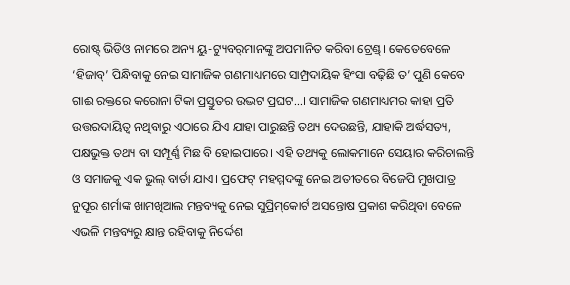ରୋଷ୍ଟ୍‌ ଭିଡିଓ ନାମରେ ଅନ୍ୟ ୟୁ-ଟ୍ୟୁବର୍‌ମାନଙ୍କୁ ଅପମାନିତ କରିବା ଟ୍ରେଣ୍ଡ୍‌। କେତେବେଳେ ‘ହିଜାବ୍‌’ ପିନ୍ଧିବାକୁ ନେଇ ସାମାଜିକ ଗଣମାଧ୍ୟମରେ ସାମ୍ପ୍ରଦାୟିକ ହିଂସା ବଢ଼ିଛି ତ’ ପୁଣି କେବେ ଗାଈ ରକ୍ତରେ କରୋନା ଟିକା ପ୍ରସ୍ତୁତର ଉଦ୍ଭଟ ପ୍ରଘଟ...। ସାମାଜିକ ଗଣମାଧ୍ୟମର କାହା ପ୍ରତି ଉତ୍ତରଦାୟିତ୍ବ ନଥିବାରୁ ଏଠାରେ ଯିଏ ଯାହା ପାରୁଛନ୍ତି ତଥ୍ୟ ଦେଉଛନ୍ତି, ଯାହାକି ଅର୍ଦ୍ଧସତ୍ୟ, ପକ୍ଷଭୁକ୍ତ ତଥ୍ୟ ବା ସମ୍ପୂର୍ଣ୍ଣ ମିଛ ବି ହୋଇପାରେ। ଏହି ତଥ୍ୟକୁ ‌ଲୋକମାନେ ସେୟାର କରିଚାଲନ୍ତି ଓ ସମାଜକୁ ଏକ ଭୁଲ୍‌ ବାର୍ତା ଯାଏ। ପ୍ରଫେଟ୍‌ ମହମ୍ମଦଙ୍କୁ ନେଇ ଅତୀତରେ ବିଜେପି ମୁଖପାତ୍ର ନୁପୂର ଶର୍ମାଙ୍କ ଖାମଖିଆଲ ମନ୍ତବ୍ୟକୁ ନେଇ ସୁପ୍ରିମ୍‌କୋର୍ଟ ଅସନ୍ତୋଷ ପ୍ରକାଶ କରିଥିବା ବେଳେ ଏଭଳି ମନ୍ତବ୍ୟରୁ କ୍ଷାନ୍ତ ରହିବାକୁ ନିର୍ଦ୍ଦେଶ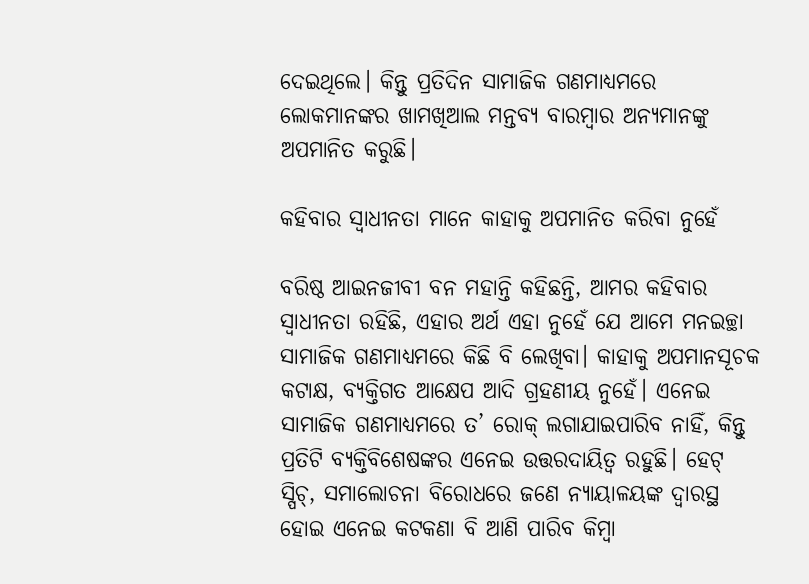ଦେଇଥିଲେ। କିନ୍ତୁ ପ୍ରତିଦିନ ସାମାଜିକ ଗଣମାଧ୍ୟମରେ ଲୋକମାନଙ୍କର ଖାମଖିଆଲ ମନ୍ତବ୍ୟ ବାରମ୍ବାର ଅନ୍ୟମାନଙ୍କୁ ଅପମାନିତ କରୁଛି।

କହିବାର ସ୍ବାଧୀନତା ମାନେ କାହାକୁ ଅପମାନିତ କରିବା ନୁହେଁ

ବରିଷ୍ଠ ଆଇନଜୀବୀ ବନ ମହାନ୍ତି କହିଛନ୍ତି, ଆମର କହିବାର ସ୍ବାଧୀନତା ରହିଛି, ଏହାର ଅର୍ଥ ଏହା ନୁହେଁ ଯେ ଆମେ ମନଇଚ୍ଛା ସାମାଜିକ ଗଣମାଧ୍ୟମରେ କିଛି ବି ଲେଖିବା। କାହାକୁ ଅପମାନସୂଚକ କଟାକ୍ଷ, ବ୍ୟକ୍ତିଗତ ଆକ୍ଷେପ ଆଦି ଗ୍ରହଣୀୟ ନୁହେଁ। ଏନେଇ ସାମାଜିକ ଗଣମାଧ୍ୟମରେ ତ’ ରୋକ୍‌ ଲଗାଯାଇପାରିବ ନାହିଁ, କିନ୍ତୁ ପ୍ରତିଟି ବ୍ୟକ୍ତିବିଶେଷଙ୍କର ଏନେଇ ଉତ୍ତରଦା‌ୟିତ୍ବ ରହୁଛି। ହେଟ୍‌ ସ୍ପିଚ୍‌, ସମାଲୋଚନା ବିରୋଧରେ ଜଣେ ନ୍ୟାୟାଳୟଙ୍କ ଦ୍ବାରସ୍ଥ ହୋଇ ଏନେଇ କଟକଣା ବି ଆଣି ପାରିବ କିମ୍ବା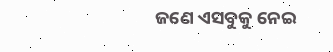ଜଣେ ଏସବୁକୁ ନେଇ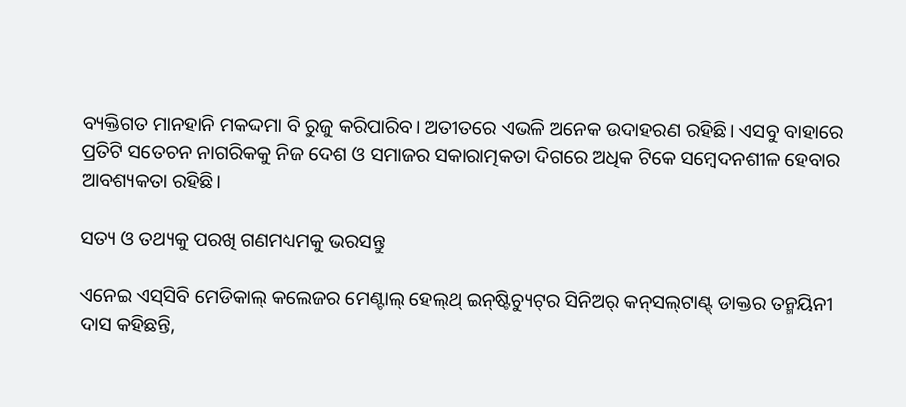ବ୍ୟକ୍ତିଗତ ମାନହାନି ମକଦ୍ଦମା ବି ରୁଜୁ କରିପାରିବ। ଅତୀତରେ ଏଭଳି ଅନେକ ଉଦାହରଣ ରହିଛି। ଏସବୁ ବାହାରେ ପ୍ରତିଟି ସତେଚନ ନାଗରିକକୁ ନିଜ ଦେଶ ଓ ସମାଜର ସକାରାତ୍ମକତା ଦିଗରେ ଅଧିକ ଟିକେ ସମ୍ବେଦନଶୀଳ ହେବାର ଆବଶ୍ୟକତା ରହିଛି।

ସତ୍ୟ ଓ ତଥ୍ୟକୁ ପରଖି ଗଣମଧ୍ୟମକୁ ଭରସନ୍ତୁ

ଏନେଇ ଏସ୍‌ସିବି ମେଡିକାଲ୍‌ କଲେଜର ମେଣ୍ଟାଲ୍‌ ହେଲ୍‌ଥ୍‌ ଇନ୍‌ଷ୍ଟିଚ୍ୟୁଟ୍‌ର ସିନିଅର୍‌ କନ୍‌ସଲ୍‌ଟାଣ୍ଟ୍‌ ଡାକ୍ତର ତନ୍ମୟିନୀ ଦାସ କହିଛନ୍ତି,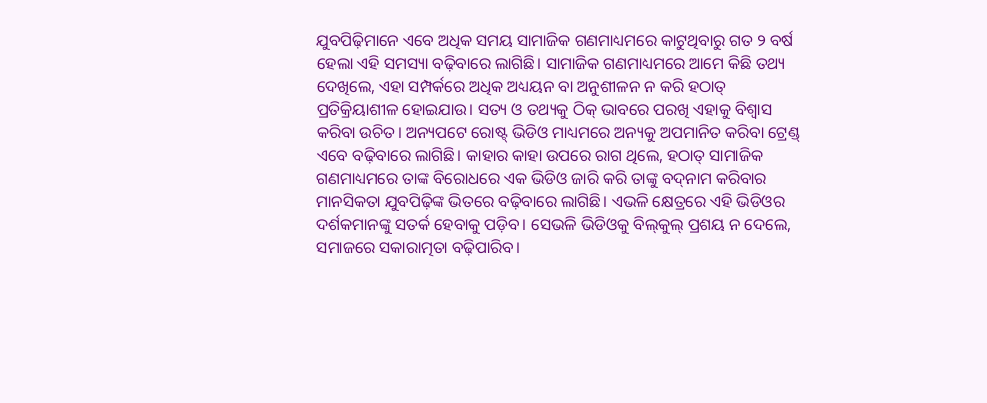ଯୁବପିଢ଼ିମାନେ ଏବେ ଅଧିକ ସମୟ ସାମାଜିକ ଗଣମାଧ୍ୟମରେ କାଟୁଥିବାରୁ ଗତ ୨ ବର୍ଷ ହେଲା ଏହି ସମସ୍ୟା ବଢ଼ିବାରେ ଲାଗିଛି। ସାମାଜିକ ଗଣମାଧ୍ୟମରେ ଆମେ କିଛି ତଥ୍ୟ ଦେଖିଲେ, ଏହା ସମ୍ପର୍କରେ ଅଧିକ ଅଧ୍ୟୟନ ବା ଅନୁଶୀଳନ ନ କରି ହଠାତ୍‌ ପ୍ରତିକ୍ରିୟାଶୀଳ ହୋଇଯାଉ। ସତ୍ୟ ଓ ତଥ୍ୟକୁ ଠିକ୍‌ ଭାବରେ ପରଖି ଏହାକୁ ବିଶ୍ବାସ କରିବା ଉଚିତ। ଅନ୍ୟପଟେ ରୋଷ୍ଟ୍‌ ଭିଡିଓ ମାଧ୍ୟମରେ ଅନ୍ୟକୁ ଅପମାନିତ କରିବା ଟ୍ରେଣ୍ଡ୍‌ ଏବେ ବଢ଼ିବାରେ ଲାଗିଛି। କାହାର କାହା ଉପରେ ରାଗ ଥିଲେ, ହଠାତ୍‌ ସାମାଜିକ ଗଣମାଧ୍ୟମରେ ତାଙ୍କ ବି‌ରୋଧରେ ଏକ ଭିଡିଓ ଜାରି କରି ତାଙ୍କୁ ବଦ୍‌ନାମ କରିବାର ମାନସିକତା ଯୁବପିଢ଼ିଙ୍କ ଭିତରେ ବଢ଼ିବାରେ ଲାଗିଛି। ଏଭଳି କ୍ଷେତ୍ରରେ ଏହି ଭିଡିଓର ଦର୍ଶକମାନଙ୍କୁ ସତର୍କ ହେବାକୁ ପଡ଼ିବ। ସେଭଳି ଭିଡିଓକୁ ବିଲ୍‌କୁଲ୍‌ ପ୍ରଶୟ ନ ଦେଲେ, ସମାଜରେ ସକାରାତ୍ମତା ବଢ଼ିପାରିବ।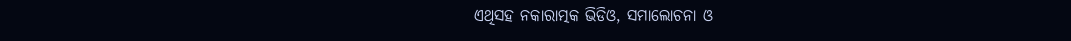ଏଥିସହ ନକାରାତ୍ମକ ଭିଡିଓ, ସମାଲୋଚନା ଓ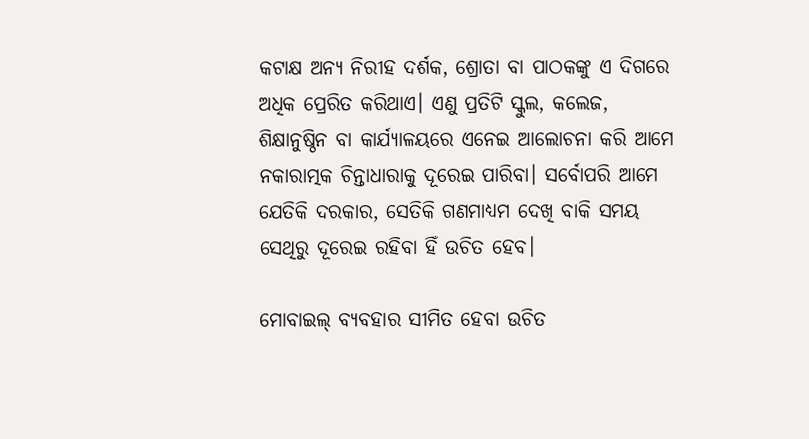କଟାକ୍ଷ ଅନ୍ୟ ନିରୀହ ଦର୍ଶକ, ଶ୍ରୋତ‌ା ବା ପାଠକଙ୍କୁ ଏ ଦିଗରେ ଅଧିକ ପ୍ରେରିତ କରିଥାଏ। ଏଣୁ ପ୍ରତିଟି ସ୍କୁଲ, କଲେଜ, ଶିକ୍ଷାନୁଷ୍ଠିନ ବା କାର୍ଯ୍ୟାଳୟରେ ଏନେଇ ଆଲୋଚନା କରି ଆମେ ନକାରାତ୍ମକ ଚିନ୍ତାଧାରାକୁ ଦୂରେଇ ପାରିବା। ସର୍ବୋପରି ଆମେ ଯେତିକି ଦରକାର, ସେତିକି ଗଣମାଧ୍ୟମ ଦେଖି ବାକି ସମୟ ସେଥିରୁ ଦୂରେଇ ରହିବା ହିଁ ଉଚିତ ହେବ।

ମୋବାଇଲ୍‌ ବ୍ୟବହାର ସୀମିତ ହେବା ଉଚିତ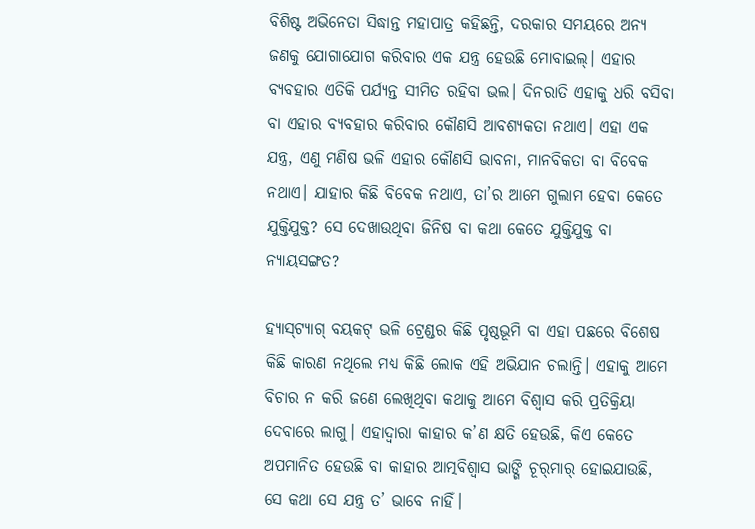ବିଶିଷ୍ଟ ଅଭିନେତା ସିଦ୍ଧାନ୍ତ ମହାପାତ୍ର କହିଛନ୍ତି, ଦରକାର ସମୟରେ ଅନ୍ୟ ଜଣକୁ ଯୋଗାଯୋଗ କରିବାର ଏକ ଯନ୍ତ୍ର ହେଉଛି ମୋବାଇଲ୍। ଏହାର ବ୍ୟବହାର ଏତିକି ପର୍ଯ୍ୟନ୍ତ ସୀମିତ ରହିବା ଭଲ। ଦିନରାତି ଏହାକୁ ଧରି ବସିବା ବା ଏହାର ବ୍ୟବହାର କରିବାର କୌଣସି ଆବଶ୍ୟକତା ନଥାଏ। ଏହା ଏକ ଯନ୍ତ୍ର, ଏଣୁ ମଣିଷ ଭଳି ଏହାର କୌଣସି ଭାବନା, ମାନବିକତା ବା ବିବେକ ନଥାଏ। ଯାହାର କିଛି ବିବେକ ନଥାଏ, ତା’ର ଆମେ ‌ଗୁଲାମ ହେବା କେତେ ଯୁକ୍ତିଯୁକ୍ତ? ସେ ଦେଖାଉଥିବା ଜିନି‌ଷ ବା କଥା କେତେ ଯୁକ୍ତିଯୁକ୍ତ ବା ନ୍ୟାୟସଙ୍ଗତ?

ହ୍ୟାସ୍‌ଟ୍ୟାଗ୍‌ ବୟକଟ୍‌ ଭଳି ଟ୍ରେଣ୍ଡର କିଛି ପୃଷ୍ଠଭୂମି ବା ଏହା ପଛରେ ବିଶେଷ କିଛି କାରଣ ନଥିଲେ ମଧ୍ୟ କିଛି ଲୋକ ଏହି ଅଭିଯାନ ଚଲାନ୍ତି। ଏହାକୁ ଆମେ ବିଚାର ନ କରି ଜଣେ ଲେଖିଥିବା କଥାକୁ ଆମେ ବିଶ୍ବାସ କରି ପ୍ରତିକ୍ରିୟା ଦେବାରେ ଲାଗୁ। ଏହାଦ୍ବାରା କାହାର କ’ଣ କ୍ଷତି ହେଉଛି, କିଏ କେତେ ଅପମାନିତ ହେଉଛି ବା କାହାର ଆତ୍ମବିଶ୍ବାସ ଭାଙ୍ଗି ଚୂର୍‌ମାର୍‌ ହୋଇଯାଉଛି, ସେ କଥା ସେ ଯନ୍ତ୍ର ତ’ ଭାବେ ‌ନାହିଁ।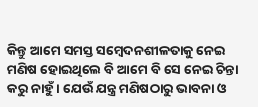କିନ୍ତୁ ଆମେ ସମସ୍ତ ସମ୍ବେଦନଶୀଳତାକୁ ନେଇ ମଣିଷ ହୋଇଥିଲେ ବି ଆମେ ବି ସେ ନେଇ ଚିନ୍ତା କରୁ ନାହୁଁ। ଯେଉଁ ଯନ୍ତ୍ର ମଣିଷଠାରୁ ଭାବନା ଓ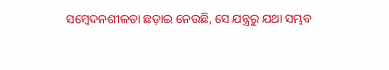ସମ୍ବେଦନଶୀଳତା ଛଡ଼ାଇ ନେଉଛି, ସେ ଯନ୍ତ୍ରରୁ ଯଥା ସମ୍ଭବ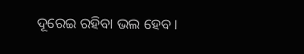ଦୂରେଇ ରହିବା ଭଲ ହେବ।